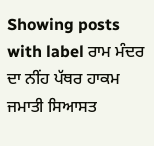Showing posts with label ਰਾਮ ਮੰਦਰ ਦਾ ਨੀਂਹ ਪੱਥਰ ਹਾਕਮ ਜਮਾਤੀ ਸਿਆਸਤ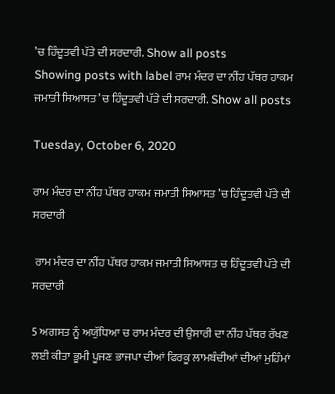’ਚ ਹਿੰਦੂਤਵੀ ਪੱਤੇ ਦੀ ਸਰਦਾਰੀ. Show all posts
Showing posts with label ਰਾਮ ਮੰਦਰ ਦਾ ਨੀਂਹ ਪੱਥਰ ਹਾਕਮ ਜਮਾਤੀ ਸਿਆਸਤ ’ਚ ਹਿੰਦੂਤਵੀ ਪੱਤੇ ਦੀ ਸਰਦਾਰੀ. Show all posts

Tuesday, October 6, 2020

ਰਾਮ ਮੰਦਰ ਦਾ ਨੀਂਹ ਪੱਥਰ ਹਾਕਮ ਜਮਾਤੀ ਸਿਆਸਤ ’ਚ ਹਿੰਦੂਤਵੀ ਪੱਤੇ ਦੀ ਸਰਦਾਰੀ

 ਰਾਮ ਮੰਦਰ ਦਾ ਨੀਂਹ ਪੱਥਰ ਹਾਕਮ ਜਮਾਤੀ ਸਿਆਸਤ ਚ ਹਿੰਦੂਤਵੀ ਪੱਤੇ ਦੀ ਸਰਦਾਰੀ

5 ਅਗਸਤ ਨੂੰ ਅਯੁੱਧਿਆ ਚ ਰਾਮ ਮੰਦਰ ਦੀ ਉਸਾਰੀ ਦਾ ਨੀਂਹ ਪੱਥਰ ਰੱਖਣ ਲਈ ਕੀਤਾ ਭੂਮੀ ਪੂਜਣ ਭਾਜਪਾ ਦੀਆਂ ਫਿਰਕੂ ਲਾਮਬੰਦੀਆਂ ਦੀਆਂ ਮੁਹਿੰਮਾਂ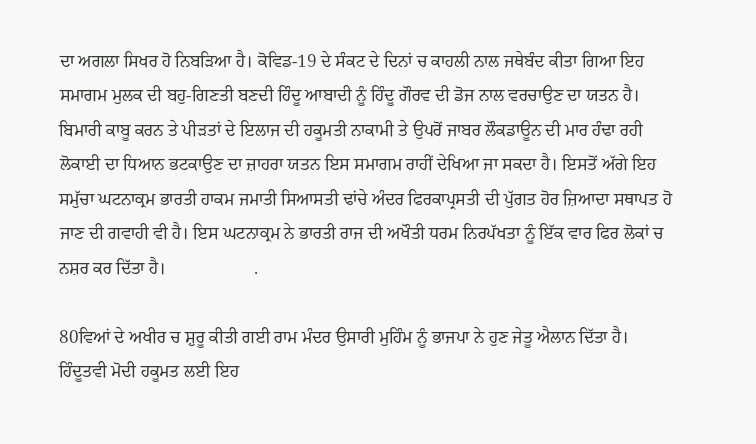ਦਾ ਅਗਲਾ ਸਿਖਰ ਹੋ ਨਿਬੜਿਆ ਹੈ। ਕੋਵਿਡ-19 ਦੇ ਸੰਕਟ ਦੇ ਦਿਨਾਂ ਚ ਕਾਹਲੀ ਨਾਲ ਜਥੇਬੰਦ ਕੀਤਾ ਗਿਆ ਇਹ ਸਮਾਗਮ ਮੁਲਕ ਦੀ ਬਹੁ-ਗਿਣਤੀ ਬਣਦੀ ਹਿੰਦੂ ਆਬਾਦੀ ਨੂੰ ਹਿੰਦੂ ਗੌਰਵ ਦੀ ਡੋਜ ਨਾਲ ਵਰਚਾਉਣ ਦਾ ਯਤਨ ਹੈ। ਬਿਮਾਰੀ ਕਾਬੂ ਕਰਨ ਤੇ ਪੀੜਤਾਂ ਦੇ ਇਲਾਜ ਦੀ ਹਕੂਮਤੀ ਨਾਕਾਮੀ ਤੇ ਉਪਰੋਂ ਜਾਬਰ ਲੌਕਡਾਊਨ ਦੀ ਮਾਰ ਹੰਢਾ ਰਹੀ ਲੋਕਾਈ ਦਾ ਧਿਆਨ ਭਟਕਾਉਣ ਦਾ ਜ਼ਾਹਰਾ ਯਤਨ ਇਸ ਸਮਾਗਮ ਰਾਹੀਂ ਦੇਖਿਆ ਜਾ ਸਕਦਾ ਹੈ। ਇਸਤੋਂ ਅੱਗੇ ਇਹ ਸਮੁੱਚਾ ਘਟਨਾਕ੍ਰਮ ਭਾਰਤੀ ਹਾਕਮ ਜਮਾਤੀ ਸਿਆਸਤੀ ਢਾਂਚੇ ਅੰਦਰ ਫਿਰਕਾਪ੍ਰਸਤੀ ਦੀ ਪੁੱਗਤ ਹੋਰ ਜ਼ਿਆਦਾ ਸਥਾਪਤ ਹੋ ਜਾਣ ਦੀ ਗਵਾਹੀ ਵੀ ਹੈ। ਇਸ ਘਟਨਾਕ੍ਰਮ ਨੇ ਭਾਰਤੀ ਰਾਜ ਦੀ ਅਖੌਤੀ ਧਰਮ ਨਿਰਪੱਖਤਾ ਨੂੰ ਇੱਕ ਵਾਰ ਫਿਰ ਲੋਕਾਂ ਚ ਨਸ਼ਰ ਕਰ ਦਿੱਤਾ ਹੈ।                    .

80ਵਿਆਂ ਦੇ ਅਖੀਰ ਚ ਸ਼ੁਰੂ ਕੀਤੀ ਗਈ ਰਾਮ ਮੰਦਰ ਉਸਾਰੀ ਮੁਹਿੰਮ ਨੂੰ ਭਾਜਪਾ ਨੇ ਹੁਣ ਜੇਤੂ ਐਲਾਨ ਦਿੱਤਾ ਹੈ। ਹਿੰਦੂਤਵੀ ਮੋਦੀ ਹਕੂਮਤ ਲਈ ਇਹ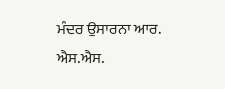ਮੰਦਰ ਉਸਾਰਨਾ ਆਰ. ਐਸ.ਐਸ.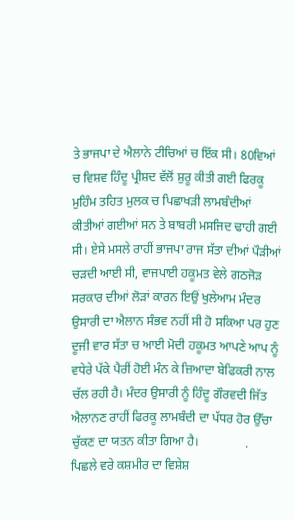ਤੇ ਭਾਜਪਾ ਦੇ ਐਲਾਨੇ ਟੀਚਿਆਂ ਚ ਇੱਕ ਸੀ। 80ਵਿਆਂ ਚ ਵਿਸ਼ਵ ਹਿੰਦੂ ਪ੍ਰੀਸ਼ਦ ਵੱਲੋਂ ਸ਼ੁਰੂ ਕੀਤੀ ਗਈ ਫਿਰਕੂ ਮੁਹਿੰਮ ਤਹਿਤ ਮੁਲਕ ਚ ਪਿਛਾਖੜੀ ਲਾਮਬੰਦੀਆਂ ਕੀਤੀਆਂ ਗਈਆਂ ਸਨ ਤੇ ਬਾਬਰੀ ਮਸਜਿਦ ਢਾਹੀ ਗਈ ਸੀ। ਏਸੇ ਮਸਲੇ ਰਾਹੀਂ ਭਾਜਪਾ ਰਾਜ ਸੱਤਾ ਦੀਆਂ ਪੌੜੀਆਂ ਚੜਦੀ ਆਈ ਸੀ, ਵਾਜਪਾਈ ਹਕੂਮਤ ਵੇਲੇ ਗਠਜੋੜ ਸਰਕਾਰ ਦੀਆਂ ਲੋੜਾਂ ਕਾਰਨ ਇਉਂ ਖੁਲੇਆਮ ਮੰਦਰ ਉਸਾਰੀ ਦਾ ਐਲਾਨ ਸੰਭਵ ਨਹੀਂ ਸੀ ਹੋ ਸਕਿਆ ਪਰ ਹੁਣ ਦੂਜੀ ਵਾਰ ਸੱਤਾ ਚ ਆਈ ਮੋਦੀ ਹਕੂਮਤ ਆਪਣੇ ਆਪ ਨੂੰ ਵਧੇਰੇ ਪੱਕੇ ਪੈਰੀਂ ਹੋਈ ਮੰਨ ਕੇ ਜ਼ਿਆਦਾ ਬੇਫਿਕਰੀ ਨਾਲ ਚੱਲ ਰਹੀ ਹੈ। ਮੰਦਰ ਉਸਾਰੀ ਨੂੰ ਹਿੰਦੂ ਗੌਰਵਦੀ ਜਿੱਤ ਐਲਾਨਣ ਰਾਹੀਂ ਫਿਰਕੂ ਲਾਮਬੰਦੀ ਦਾ ਪੱਧਰ ਹੋਰ ਉੱਚਾ ਚੁੱਕਣ ਦਾ ਯਤਨ ਕੀਤਾ ਗਿਆ ਹੈ।               .      ਪਿਛਲੇ ਵਰੇ ਕਸ਼ਮੀਰ ਦਾ ਵਿਸ਼ੇਸ਼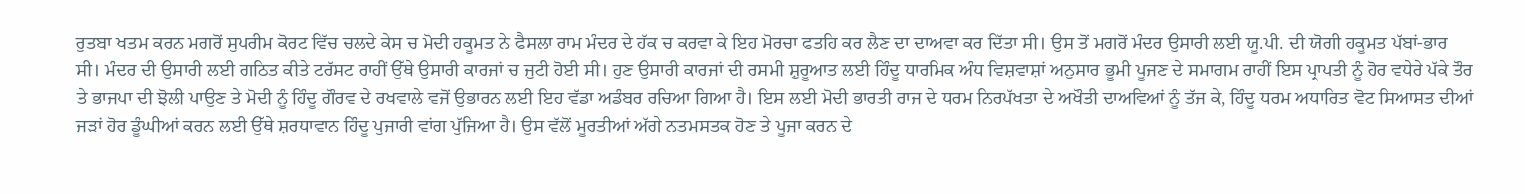ਰੁਤਬਾ ਖਤਮ ਕਰਨ ਮਗਰੋਂ ਸੁਪਰੀਮ ਕੋਰਟ ਵਿੱਚ ਚਲਦੇ ਕੇਸ ਚ ਮੋਦੀ ਹਕੂਮਤ ਨੇ ਫੈਸਲਾ ਰਾਮ ਮੰਦਰ ਦੇ ਹੱਕ ਚ ਕਰਵਾ ਕੇ ਇਹ ਮੋਰਚਾ ਫਤਹਿ ਕਰ ਲੈਣ ਦਾ ਦਾਅਵਾ ਕਰ ਦਿੱਤਾ ਸੀ। ਉਸ ਤੋਂ ਮਗਰੋਂ ਮੰਦਰ ਉਸਾਰੀ ਲਈ ਯੂ.ਪੀ. ਦੀ ਯੋਗੀ ਹਕੂਮਤ ਪੱਬਾਂ-ਭਾਰ ਸੀ। ਮੰਦਰ ਦੀ ਉਸਾਰੀ ਲਈ ਗਠਿਤ ਕੀਤੇ ਟਰੱਸਟ ਰਾਹੀਂ ਉੱਥੇ ਉਸਾਰੀ ਕਾਰਜਾਂ ਚ ਜੁਟੀ ਹੋਈ ਸੀ। ਹੁਣ ਉਸਾਰੀ ਕਾਰਜਾਂ ਦੀ ਰਸਮੀ ਸ਼ੁਰੂਆਤ ਲਈ ਹਿੰਦੂ ਧਾਰਮਿਕ ਅੰਧ ਵਿਸ਼ਵਾਸ਼ਾਂ ਅਨੁਸਾਰ ਭੂਮੀ ਪੂਜਣ ਦੇ ਸਮਾਗਮ ਰਾਹੀਂ ਇਸ ਪ੍ਰਾਪਤੀ ਨੂੰ ਹੋਰ ਵਧੇਰੇ ਪੱਕੇ ਤੌਰ ਤੇ ਭਾਜਪਾ ਦੀ ਝੋਲੀ ਪਾਉਣ ਤੇ ਮੋਦੀ ਨੂੰ ਹਿੰਦੂ ਗੌਰਵ ਦੇ ਰਖਵਾਲੇ ਵਜੋਂ ਉਭਾਰਨ ਲਈ ਇਹ ਵੱਡਾ ਅਡੰਬਰ ਰਚਿਆ ਗਿਆ ਹੈ। ਇਸ ਲਈ ਮੋਦੀ ਭਾਰਤੀ ਰਾਜ ਦੇ ਧਰਮ ਨਿਰਪੱਖਤਾ ਦੇ ਅਖੌਤੀ ਦਾਅਵਿਆਂ ਨੂੰ ਤੱਜ ਕੇ, ਹਿੰਦੂ ਧਰਮ ਅਧਾਰਿਤ ਵੋਟ ਸਿਆਸਤ ਦੀਆਂ ਜੜਾਂ ਹੋਰ ਡੂੰਘੀਆਂ ਕਰਨ ਲਈ ਉੱਥੇ ਸ਼ਰਧਾਵਾਨ ਹਿੰਦੂ ਪੁਜਾਰੀ ਵਾਂਗ ਪੁੱਜਿਆ ਹੈ। ਉਸ ਵੱਲੋਂ ਮੂਰਤੀਆਂ ਅੱਗੇ ਨਤਮਸਤਕ ਹੋਣ ਤੇ ਪੂਜਾ ਕਰਨ ਦੇ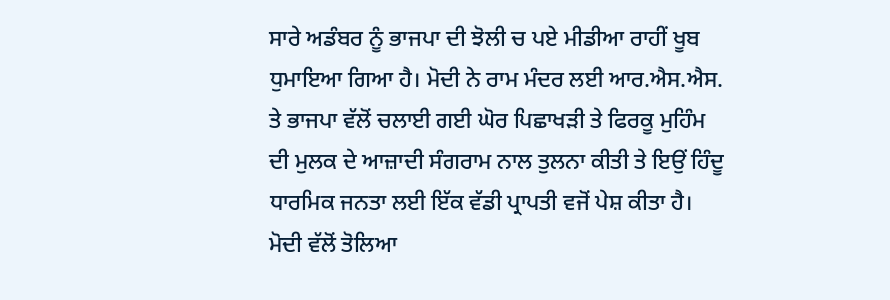ਸਾਰੇ ਅਡੰਬਰ ਨੂੰ ਭਾਜਪਾ ਦੀ ਝੋਲੀ ਚ ਪਏ ਮੀਡੀਆ ਰਾਹੀਂ ਖੂਬ ਧੁਮਾਇਆ ਗਿਆ ਹੈ। ਮੋਦੀ ਨੇ ਰਾਮ ਮੰਦਰ ਲਈ ਆਰ.ਐਸ.ਐਸ. ਤੇ ਭਾਜਪਾ ਵੱਲੋਂ ਚਲਾਈ ਗਈ ਘੋਰ ਪਿਛਾਖੜੀ ਤੇ ਫਿਰਕੂ ਮੁਹਿੰਮ ਦੀ ਮੁਲਕ ਦੇ ਆਜ਼ਾਦੀ ਸੰਗਰਾਮ ਨਾਲ ਤੁਲਨਾ ਕੀਤੀ ਤੇ ਇਉਂ ਹਿੰਦੂ ਧਾਰਮਿਕ ਜਨਤਾ ਲਈ ਇੱਕ ਵੱਡੀ ਪ੍ਰਾਪਤੀ ਵਜੋਂ ਪੇਸ਼ ਕੀਤਾ ਹੈ। ਮੋਦੀ ਵੱਲੋਂ ਤੋਲਿਆ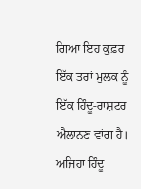ਗਿਆ ਇਹ ਕੁਫ਼ਰ ਇੱਕ ਤਰਾਂ ਮੁਲਕ ਨੂੰ ਇੱਕ ਹਿੰਦੂ-ਰਾਸ਼ਟਰ ਐਲਾਨਣ ਵਾਂਗ ਹੈ। ਅਜਿਹਾ ਹਿੰਦੂ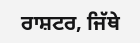ਰਾਸ਼ਟਰ, ਜਿੱਥੇ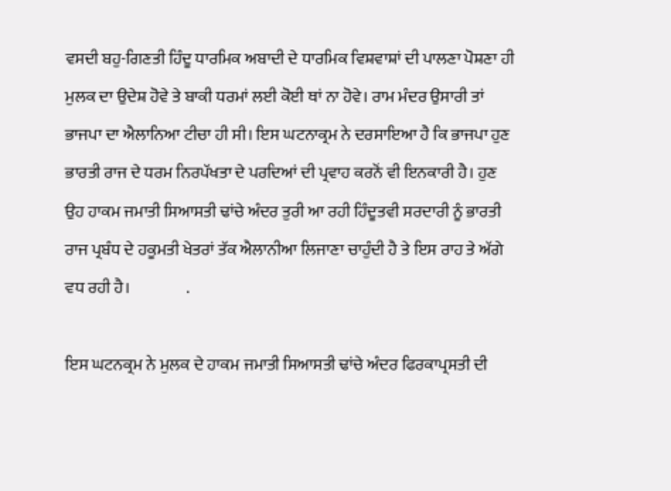ਵਸਦੀ ਬਹੁ-ਗਿਣਤੀ ਹਿੰਦੂ ਧਾਰਮਿਕ ਅਬਾਦੀ ਦੇ ਧਾਰਮਿਕ ਵਿਸ਼ਵਾਸ਼ਾਂ ਦੀ ਪਾਲਣਾ ਪੋਸ਼ਣਾ ਹੀ ਮੁਲਕ ਦਾ ਉਦੇਸ਼ ਹੋਵੇ ਤੇ ਬਾਕੀ ਧਰਮਾਂ ਲਈ ਕੋਈ ਥਾਂ ਨਾ ਹੋਵੇ। ਰਾਮ ਮੰਦਰ ਉਸਾਰੀ ਤਾਂ ਭਾਜਪਾ ਦਾ ਐਲਾਨਿਆ ਟੀਚਾ ਹੀ ਸੀ। ਇਸ ਘਟਨਾਕ੍ਰਮ ਨੇ ਦਰਸਾਇਆ ਹੈ ਕਿ ਭਾਜਪਾ ਹੁਣ ਭਾਰਤੀ ਰਾਜ ਦੇ ਧਰਮ ਨਿਰਪੱਖਤਾ ਦੇ ਪਰਦਿਆਂ ਦੀ ਪ੍ਰਵਾਹ ਕਰਨੋਂ ਵੀ ਇਨਕਾਰੀ ਹੈ। ਹੁਣ ਉਹ ਹਾਕਮ ਜਮਾਤੀ ਸਿਆਸਤੀ ਢਾਂਚੇ ਅੰਦਰ ਤੁਰੀ ਆ ਰਹੀ ਹਿੰਦੂਤਵੀ ਸਰਦਾਰੀ ਨੂੰ ਭਾਰਤੀ ਰਾਜ ਪ੍ਰਬੰਧ ਦੇ ਹਕੂਮਤੀ ਖੇਤਰਾਂ ਤੱਕ ਐਲਾਨੀਆ ਲਿਜਾਣਾ ਚਾਹੁੰਦੀ ਹੈ ਤੇ ਇਸ ਰਾਹ ਤੇ ਅੱਗੇ ਵਧ ਰਹੀ ਹੈ।                 .

ਇਸ ਘਟਨਕ੍ਰਮ ਨੇ ਮੁਲਕ ਦੇ ਹਾਕਮ ਜਮਾਤੀ ਸਿਆਸਤੀ ਢਾਂਚੇ ਅੰਦਰ ਫਿਰਕਾਪ੍ਰਸਤੀ ਦੀ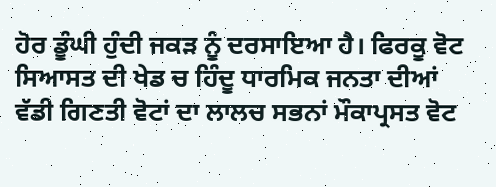ਹੋਰ ਡੂੰਘੀ ਹੁੰਦੀ ਜਕੜ ਨੂੰ ਦਰਸਾਇਆ ਹੈ। ਫਿਰਕੂ ਵੋਟ ਸਿਆਸਤ ਦੀ ਖੇਡ ਚ ਹਿੰਦੂ ਧਾਰਮਿਕ ਜਨਤਾ ਦੀਆਂ ਵੱਡੀ ਗਿਣਤੀ ਵੋਟਾਂ ਦਾ ਲਾਲਚ ਸਭਨਾਂ ਮੌਕਾਪ੍ਰਸਤ ਵੋਟ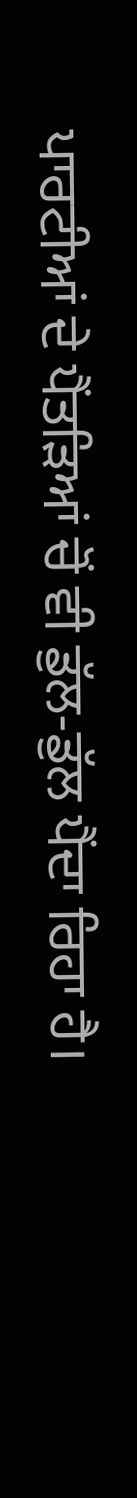ਪਾਰਟੀਆਂ ਦੇ ਪੈਂਤੜਿਆਂ ਚੋਂ ਵੀ ਡੁੱਲ-ਡੁੱਲ ਪੈਂਦਾ ਰਿਹਾ ਹੈ।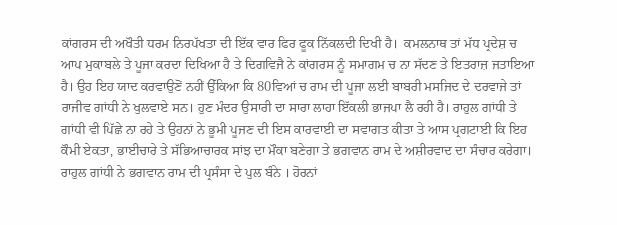ਕਾਂਗਰਸ ਦੀ ਅਖੌਤੀ ਧਰਮ ਨਿਰਪੱਖਤਾ ਦੀ ਇੱਕ ਵਾਰ ਫਿਰ ਫੂਕ ਨਿੱਕਲਦੀ ਦਿਖੀ ਹੈ।  ਕਮਲਨਾਥ ਤਾਂ ਮੱਧ ਪ੍ਰਦੇਸ਼ ਚ ਆਪ ਮੁਕਾਬਲੇ ਤੇ ਪੂਜਾ ਕਰਦਾ ਦਿਖਿਆ ਹੈ ਤੇ ਦਿਗਵਿਜੈ ਨੇ ਕਾਂਗਰਸ ਨੂੰ ਸਮਾਗਮ ਚ ਨਾ ਸੱਦਣ ਤੇ ਇਤਰਾਜ਼ ਜਤਾਇਆ ਹੈ। ਉਹ ਇਹ ਯਾਦ ਕਰਵਾਉਣੋਂ ਨਹੀਂ ਉੱਕਿਆ ਕਿ 80ਵਿਆਂ ਚ ਰਾਮ ਦੀ ਪੂਜਾ ਲਈ ਬਾਬਰੀ ਮਸਜਿਦ ਦੇ ਦਰਵਾਜੇ ਤਾਂ ਰਾਜੀਵ ਗਾਂਧੀ ਨੇ ਖੁਲਵਾਏ ਸਨ। ਹੁਣ ਮੰਦਰ ਉਸਾਰੀ ਦਾ ਸਾਰਾ ਲਾਹਾ ਇੱਕਲੀ ਭਾਜਪਾ ਲੈ ਰਹੀ ਹੈ। ਰਾਹੁਲ ਗਾਂਧੀ ਤੇ ਗਾਂਧੀ ਵੀ ਪਿੱਛੇ ਨਾ ਰਹੇ ਤੇ ਉਹਨਾਂ ਨੇ ਭੂਮੀ ਪੂਜਣ ਦੀ ਇਸ ਕਾਰਵਾਈ ਦਾ ਸਵਾਗਤ ਕੀਤਾ ਤੇ ਆਸ ਪ੍ਰਗਟਾਈ ਕਿ ਇਹ ਕੌਮੀ ਏਕਤਾ, ਭਾਈਚਾਰੇ ਤੇ ਸੱਭਿਆਚਾਰਕ ਸਾਂਝ ਦਾ ਮੌਕਾ ਬਣੇਗਾ ਤੇ ਭਗਵਾਨ ਰਾਮ ਦੇ ਅਸ਼ੀਰਵਾਦ ਦਾ ਸੰਚਾਰ ਕਰੇਗਾ। ਰਾਹੁਲ ਗਾਂਧੀ ਨੇ ਭਗਵਾਨ ਰਾਮ ਦੀ ਪ੍ਰਸੰਸਾ ਦੇ ਪੁਲ ਬੰਨੇ । ਹੋਰਨਾਂ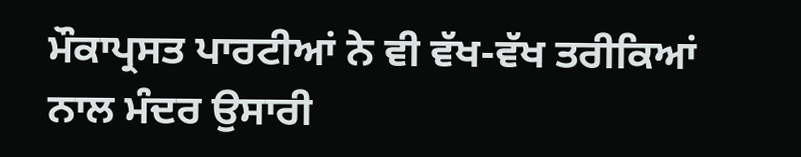ਮੌਕਾਪ੍ਰਸਤ ਪਾਰਟੀਆਂ ਨੇ ਵੀ ਵੱਖ-ਵੱਖ ਤਰੀਕਿਆਂ ਨਾਲ ਮੰਦਰ ਉਸਾਰੀ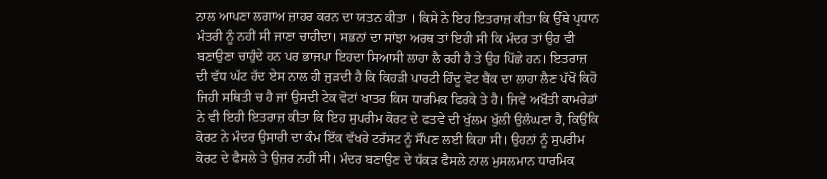ਨਾਲ ਆਪਣਾ ਲਗਾਅ ਜ਼ਾਹਰ ਕਰਨ ਦਾ ਯਤਨ ਕੀਤਾ । ਕਿਸੇ ਨੇ ਇਹ ਇਤਰਾਜ਼ ਕੀਤਾ ਕਿ ਉੱਥੇ ਪ੍ਰਧਾਨ ਮੰਤਰੀ ਨੂੰ ਨਹੀਂ ਸੀ ਜਾਣਾ ਚਾਹੀਦਾ। ਸਭਨਾਂ ਦਾ ਸਾਂਝਾ ਅਰਥ ਤਾਂ ਇਹੀ ਸੀ ਕਿ ਮੰਦਰ ਤਾਂ ਉਹ ਵੀ ਬਣਾਉਣਾ ਚਾਹੁੰਦੇ ਹਨ ਪਰ ਭਾਜਪਾ ਇਹਦਾ ਸਿਆਸੀ ਲਾਹਾ ਲੈ ਰਹੀ ਹੈ ਤੇ ਉਹ ਪਿੱਛੇ ਹਨ। ਇਤਰਾਜ਼ ਦੀ ਵੱਧ ਘੱਟ ਹੱਦ ਏਸ ਨਾਲ ਹੀ ਜੁੜਦੀ ਹੈ ਕਿ ਕਿਹੜੀ ਪਾਰਟੀ ਹਿੰਦੂ ਵੋਟ ਬੈਂਕ ਦਾ ਲਾਹਾ ਲੈਣ ਪੱਖੋਂ ਕਿਹੋ ਜਿਹੀ ਸਥਿਤੀ ਚ ਹੈ ਜਾਂ ਉਸਦੀ ਟੇਕ ਵੋਟਾਂ ਖਾਤਰ ਕਿਸ ਧਾਰਮਿਕ ਫਿਰਕੇ ਤੇ ਹੈ। ਜਿਵੇਂ ਅਖੌਤੀ ਕਾਮਰੇਡਾਂ ਨੇ ਵੀ ਇਹੀ ਇਤਰਾਜ਼ ਕੀਤਾ ਕਿ ਇਹ ਸੁਪਰੀਮ ਕੋਰਟ ਦੇ ਫਤਵੇ ਦੀ ਖੁੱਲਮ ਖੁੱਲੀ ਉਲੰਘਣਾ ਹੈ, ਕਿਉਂਕਿ ਕੋਰਟ ਨੇ ਮੰਦਰ ਉਸਾਰੀ ਦਾ ਕੰਮ ਇੱਕ ਵੱਖਰੇ ਟਰੱਸਟ ਨੂੰ ਸੌਂਪਣ ਲਈ ਕਿਹਾ ਸੀ। ਉਹਨਾਂ ਨੂੰ ਸੁਪਰੀਮ ਕੋਰਟ ਦੇ ਫੈਸਲੇ ਤੇ ਉਜ਼ਰ ਨਹੀਂ ਸੀ। ਮੰਦਰ ਬਣਾਉਣ ਦੇ ਧੱਕੜ ਫੈਸਲੇ ਨਾਲ ਮੁਸਲਮਾਨ ਧਾਰਮਿਕ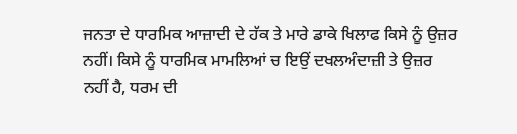ਜਨਤਾ ਦੇ ਧਾਰਮਿਕ ਆਜ਼ਾਦੀ ਦੇ ਹੱਕ ਤੇ ਮਾਰੇ ਡਾਕੇ ਖਿਲਾਫ ਕਿਸੇ ਨੂੰ ਉਜ਼ਰ ਨਹੀਂ। ਕਿਸੇ ਨੂੰ ਧਾਰਮਿਕ ਮਾਮਲਿਆਂ ਚ ਇਉਂ ਦਖਲਅੰਦਾਜ਼ੀ ਤੇ ਉਜ਼ਰ ਨਹੀਂ ਹੈ, ਧਰਮ ਦੀ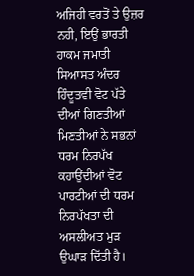ਅਜਿਹੀ ਵਰਤੋਂ ਤੇ ਉਜ਼ਰ ਨਹੀ, ਇਉਂ ਭਾਰਤੀ ਹਾਕਮ ਜਮਾਤੀ ਸਿਆਸਤ ਅੰਦਰ ਹਿੰਦੂਤਵੀ ਵੋਟ ਪੱਤੇ ਦੀਆਂ ਗਿਣਤੀਆਂ ਮਿਣਤੀਆਂ ਨੇ ਸਭਨਾਂ ਧਰਮ ਨਿਰਪੱਖ ਕਹਾਉਂਦੀਆਂ ਵੋਟ ਪਾਰਟੀਆਂ ਦੀ ਧਰਮ ਨਿਰਪੱਖਤਾ ਦੀ ਅਸਲੀਅਤ ਮੁੜ ਉਘਾੜ ਦਿੱਤੀ ਹੈ।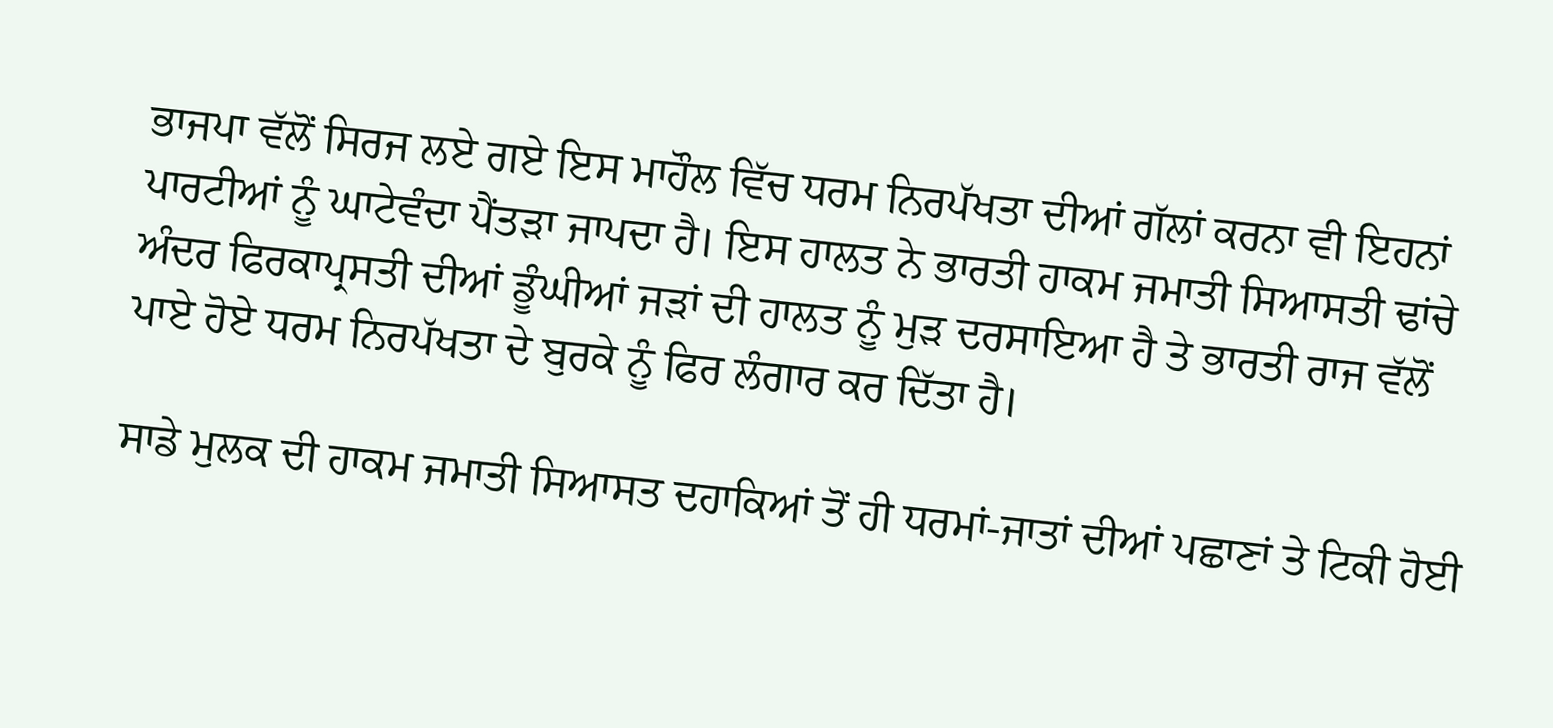ਭਾਜਪਾ ਵੱਲੋਂ ਸਿਰਜ ਲਏ ਗਏ ਇਸ ਮਾਹੌਲ ਵਿੱਚ ਧਰਮ ਨਿਰਪੱਖਤਾ ਦੀਆਂ ਗੱਲਾਂ ਕਰਨਾ ਵੀ ਇਹਨਾਂ ਪਾਰਟੀਆਂ ਨੂੰ ਘਾਟੇਵੰਦਾ ਪੈਂਤੜਾ ਜਾਪਦਾ ਹੈ। ਇਸ ਹਾਲਤ ਨੇ ਭਾਰਤੀ ਹਾਕਮ ਜਮਾਤੀ ਸਿਆਸਤੀ ਢਾਂਚੇ ਅੰਦਰ ਫਿਰਕਾਪ੍ਰਸਤੀ ਦੀਆਂ ਡੂੰਘੀਆਂ ਜੜਾਂ ਦੀ ਹਾਲਤ ਨੂੰ ਮੁੜ ਦਰਸਾਇਆ ਹੈ ਤੇ ਭਾਰਤੀ ਰਾਜ ਵੱਲੋਂ ਪਾਏ ਹੋਏ ਧਰਮ ਨਿਰਪੱਖਤਾ ਦੇ ਬੁਰਕੇ ਨੂੰ ਫਿਰ ਲੰਗਾਰ ਕਰ ਦਿੱਤਾ ਹੈ।

ਸਾਡੇ ਮੁਲਕ ਦੀ ਹਾਕਮ ਜਮਾਤੀ ਸਿਆਸਤ ਦਹਾਕਿਆਂ ਤੋਂ ਹੀ ਧਰਮਾਂ-ਜਾਤਾਂ ਦੀਆਂ ਪਛਾਣਾਂ ਤੇ ਟਿਕੀ ਹੋਈ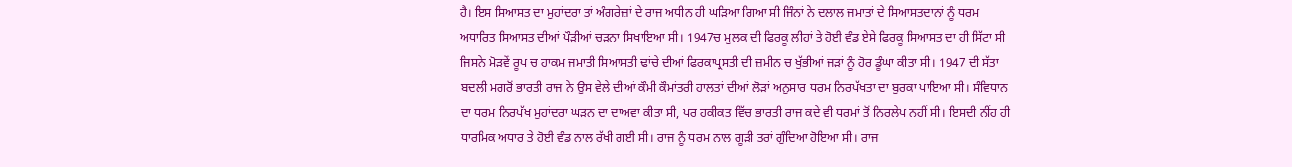ਹੈ। ਇਸ ਸਿਆਸਤ ਦਾ ਮੁਹਾਂਦਰਾ ਤਾਂ ਅੰਗਰੇਜ਼ਾਂ ਦੇ ਰਾਜ ਅਧੀਨ ਹੀ ਘੜਿਆ ਗਿਆ ਸੀ ਜਿੰਨਾਂ ਨੇ ਦਲਾਲ ਜਮਾਤਾਂ ਦੇ ਸਿਆਸਤਦਾਨਾਂ ਨੂੰ ਧਰਮ ਅਧਾਰਿਤ ਸਿਆਸਤ ਦੀਆਂ ਪੌੜੀਆਂ ਚੜਨਾ ਸਿਖਾਇਆ ਸੀ। 1947ਚ ਮੁਲਕ ਦੀ ਫਿਰਕੂ ਲੀਹਾਂ ਤੇ ਹੋਈ ਵੰਡ ਏਸੇ ਫਿਰਕੂ ਸਿਆਸਤ ਦਾ ਹੀ ਸਿੱਟਾ ਸੀ ਜਿਸਨੇ ਮੋੜਵੇਂ ਰੂਪ ਚ ਹਾਕਮ ਜਮਾਤੀ ਸਿਆਸਤੀ ਢਾਂਚੇ ਦੀਆਂ ਫਿਰਕਾਪ੍ਰਸਤੀ ਦੀ ਜ਼ਮੀਨ ਚ ਖੁੱਭੀਆਂ ਜੜਾਂ ਨੂੰ ਹੋਰ ਡੂੰਘਾ ਕੀਤਾ ਸੀ। 1947 ਦੀ ਸੱਤਾ ਬਦਲੀ ਮਗਰੋਂ ਭਾਰਤੀ ਰਾਜ ਨੇ ਉਸ ਵੇਲੇ ਦੀਆਂ ਕੌਮੀ ਕੌਮਾਂਤਰੀ ਹਾਲਤਾਂ ਦੀਆਂ ਲੋੜਾਂ ਅਨੁਸਾਰ ਧਰਮ ਨਿਰਪੱਖਤਾ ਦਾ ਬੁਰਕਾ ਪਾਇਆ ਸੀ। ਸੰਵਿਧਾਨ ਦਾ ਧਰਮ ਨਿਰਪੱਖ ਮੁਹਾਂਦਰਾ ਘੜਨ ਦਾ ਦਾਅਵਾ ਕੀਤਾ ਸੀ, ਪਰ ਹਕੀਕਤ ਵਿੱਚ ਭਾਰਤੀ ਰਾਜ ਕਦੇ ਵੀ ਧਰਮਾਂ ਤੋਂ ਨਿਰਲੇਪ ਨਹੀਂ ਸੀ। ਇਸਦੀ ਨੀਂਹ ਹੀ ਧਾਰਮਿਕ ਅਧਾਰ ਤੇ ਹੋਈ ਵੰਡ ਨਾਲ ਰੱਖੀ ਗਈ ਸੀ। ਰਾਜ ਨੂੰ ਧਰਮ ਨਾਲ ਗੂੜੀ ਤਰਾਂ ਗੁੰਦਿਆ ਹੋਇਆ ਸੀ। ਰਾਜ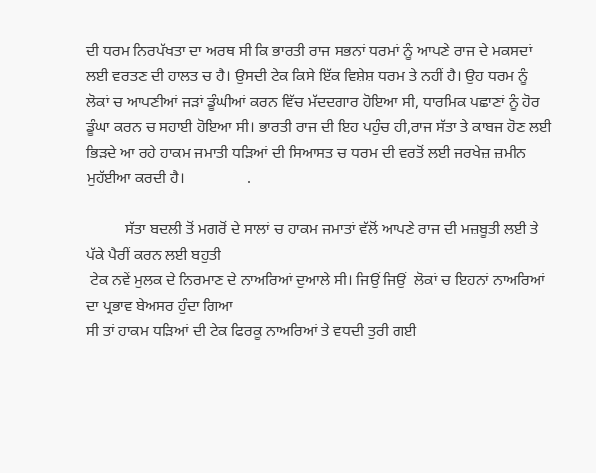ਦੀ ਧਰਮ ਨਿਰਪੱਖਤਾ ਦਾ ਅਰਥ ਸੀ ਕਿ ਭਾਰਤੀ ਰਾਜ ਸਭਨਾਂ ਧਰਮਾਂ ਨੂੰ ਆਪਣੇ ਰਾਜ ਦੇ ਮਕਸਦਾਂ ਲਈ ਵਰਤਣ ਦੀ ਹਾਲਤ ਚ ਹੈ। ਉਸਦੀ ਟੇਕ ਕਿਸੇ ਇੱਕ ਵਿਸ਼ੇਸ਼ ਧਰਮ ਤੇ ਨਹੀਂ ਹੈ। ਉਹ ਧਰਮ ਨੂੰ ਲੋਕਾਂ ਚ ਆਪਣੀਆਂ ਜੜਾਂ ਡੂੰਘੀਆਂ ਕਰਨ ਵਿੱਚ ਮੱਦਦਗਾਰ ਹੋਇਆ ਸੀ, ਧਾਰਮਿਕ ਪਛਾਣਾਂ ਨੂੰ ਹੋਰ ਡੂੰਘਾ ਕਰਨ ਚ ਸਹਾਈ ਹੋਇਆ ਸੀ। ਭਾਰਤੀ ਰਾਜ ਦੀ ਇਹ ਪਹੁੰਚ ਹੀ,ਰਾਜ ਸੱਤਾ ਤੇ ਕਾਬਜ ਹੋਣ ਲਈ ਭਿੜਦੇ ਆ ਰਹੇ ਹਾਕਮ ਜਮਾਤੀ ਧੜਿਆਂ ਦੀ ਸਿਆਸਤ ਚ ਧਰਮ ਦੀ ਵਰਤੋਂ ਲਈ ਜਰਖੇਜ਼ ਜ਼ਮੀਨ ਮੁਹੱਈਆ ਕਰਦੀ ਹੈ।                .

          ਸੱਤਾ ਬਦਲੀ ਤੋਂ ਮਗਰੋਂ ਦੇ ਸਾਲਾਂ ਚ ਹਾਕਮ ਜਮਾਤਾਂ ਵੱਲੋਂ ਆਪਣੇ ਰਾਜ ਦੀ ਮਜ਼ਬੂਤੀ ਲਈ ਤੇ ਪੱਕੇ ਪੈਰੀਂ ਕਰਨ ਲਈ ਬਹੁਤੀ
 ਟੇਕ ਨਵੇਂ ਮੁਲਕ ਦੇ ਨਿਰਮਾਣ ਦੇ ਨਾਅਰਿਆਂ ਦੁਆਲੇ ਸੀ। ਜਿਉਂ ਜਿਉਂ  ਲੋਕਾਂ ਚ ਇਹਨਾਂ ਨਾਅਰਿਆਂ ਦਾ ਪ੍ਰਭਾਵ ਬੇਅਸਰ ਹੁੰਦਾ ਗਿਆ
ਸੀ ਤਾਂ ਹਾਕਮ ਧੜਿਆਂ ਦੀ ਟੇਕ ਫਿਰਕੂ ਨਾਅਰਿਆਂ ਤੇ ਵਧਦੀ ਤੁਰੀ ਗਈ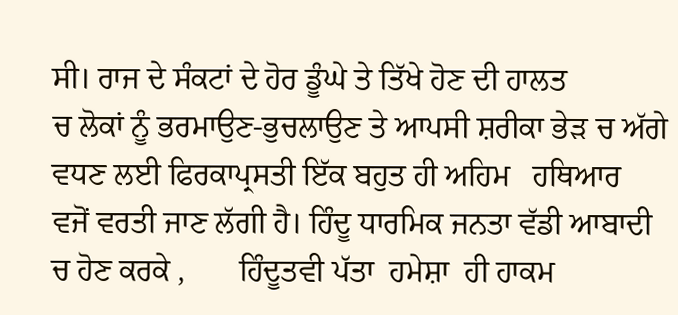ਸੀ। ਰਾਜ ਦੇ ਸੰਕਟਾਂ ਦੇ ਹੋਰ ਡੂੰਘੇ ਤੇ ਤਿੱਖੇ ਹੋਣ ਦੀ ਹਾਲਤ
ਚ ਲੋਕਾਂ ਨੂੰ ਭਰਮਾਉਣ-ਭੁਚਲਾਉਣ ਤੇ ਆਪਸੀ ਸ਼ਰੀਕਾ ਭੇੜ ਚ ਅੱਗੇ ਵਧਣ ਲਈ ਫਿਰਕਾਪ੍ਰਸਤੀ ਇੱਕ ਬਹੁਤ ਹੀ ਅਹਿਮ   ਹਥਿਆਰ
ਵਜੋਂ ਵਰਤੀ ਜਾਣ ਲੱਗੀ ਹੈ। ਹਿੰਦੂ ਧਾਰਮਿਕ ਜਨਤਾ ਵੱਡੀ ਆਬਾਦੀ ਚ ਹੋਣ ਕਰਕੇ ,       ਹਿੰਦੂਤਵੀ ਪੱਤਾ  ਹਮੇਸ਼ਾ  ਹੀ ਹਾਕਮ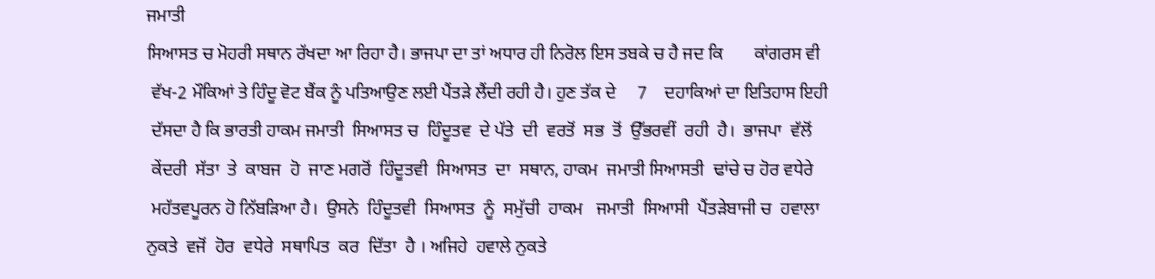ਜਮਾਤੀ
ਸਿਆਸਤ ਚ ਮੋਹਰੀ ਸਥਾਨ ਰੱਖਦਾ ਆ ਰਿਹਾ ਹੈ। ਭਾਜਪਾ ਦਾ ਤਾਂ ਅਧਾਰ ਹੀ ਨਿਰੋਲ ਇਸ ਤਬਕੇ ਚ ਹੈ ਜਦ ਕਿ       ਕਾਂਗਰਸ ਵੀ
 ਵੱਖ-2 ਮੌਕਿਆਂ ਤੇ ਹਿੰਦੂ ਵੋਟ ਬੈਂਕ ਨੂੰ ਪਤਿਆਉਣ ਲਈ ਪੈਂਤੜੇ ਲੈਂਦੀ ਰਹੀ ਹੈ। ਹੁਣ ਤੱਕ ਦੇ     7    ਦਹਾਕਿਆਂ ਦਾ ਇਤਿਹਾਸ ਇਹੀ
 ਦੱਸਦਾ ਹੈ ਕਿ ਭਾਰਤੀ ਹਾਕਮ ਜਮਾਤੀ  ਸਿਆਸਤ ਚ  ਹਿੰਦੂਤਵ  ਦੇ ਪੱਤੇ  ਦੀ  ਵਰਤੋਂ  ਸਭ  ਤੋਂ  ਉੱਭਰਵੀਂ  ਰਹੀ  ਹੈ।  ਭਾਜਪਾ  ਵੱਲੋਂ
 ਕੇਂਦਰੀ  ਸੱਤਾ  ਤੇ  ਕਾਬਜ  ਹੋ  ਜਾਣ ਮਗਰੋਂ  ਹਿੰਦੂਤਵੀ  ਸਿਆਸਤ  ਦਾ  ਸਥਾਨ, ਹਾਕਮ  ਜਮਾਤੀ ਸਿਆਸਤੀ  ਢਾਂਚੇ ਚ ਹੋਰ ਵਧੇਰੇ
 ਮਹੱਤਵਪੂਰਨ ਹੋ ਨਿੱਬੜਿਆ ਹੈ।  ਉਸਨੇ  ਹਿੰਦੂਤਵੀ  ਸਿਆਸਤ  ਨੂੰ  ਸਮੁੱਚੀ  ਹਾਕਮ   ਜਮਾਤੀ  ਸਿਆਸੀ  ਪੈਂਤੜੇਬਾਜੀ ਚ  ਹਵਾਲਾ
ਨੁਕਤੇ  ਵਜੋਂ  ਹੋਰ  ਵਧੇਰੇ  ਸਥਾਪਿਤ  ਕਰ  ਦਿੱਤਾ  ਹੈ । ਅਜਿਹੇ  ਹਵਾਲੇ ਨੁਕਤੇ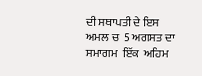ਦੀ ਸਥਾਪਤੀ ਦੇ ਇਸ  ਅਮਲ ਚ  5 ਅਗਸਤ ਦਾ
ਸਮਾਗਮ  ਇੱਕ  ਅਹਿਮ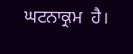ਘਟਨਾਕ੍ਰਮ  ਹੈ।